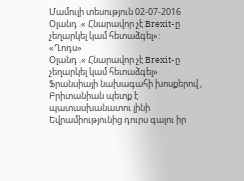Մամուլի տեսություն 02-07-2016
Օլանդ .« Հնարավոր չէ Brexit-ը չեղարկել կամ հետաձգել»:
«Ղոդս»
Օլանդ .« Հնարավոր չէ Brexit-ը չեղարկել կամ հետաձգել»
Ֆրանսիայի նախագահի խոսքերով , Բրիտանիան պետք է պատասխանատու լինի Եվրամիությունից դուրս գալու իր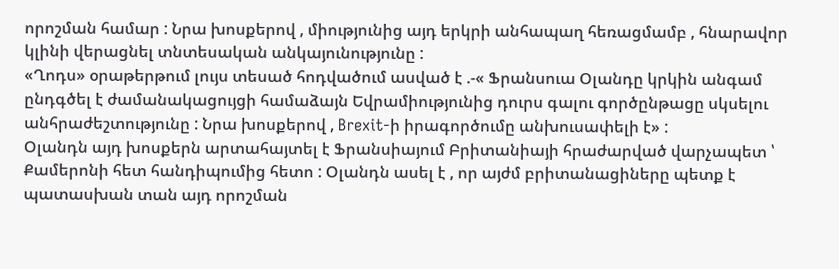որոշման համար : Նրա խոսքերով , միությունից այդ երկրի անհապաղ հեռացմամբ , հնարավոր կլինի վերացնել տնտեսական անկայունությունը :
«Ղոդս» օրաթերթում լույս տեսած հոդվածում ասված է .-« Ֆրանսուա Օլանդը կրկին անգամ ընդգծել է ժամանակացույցի համաձայն Եվրամիությունից դուրս գալու գործընթացը սկսելու անհրաժեշտությունը : Նրա խոսքերով , Brexit-ի իրագործումը անխուսափելի է» :
Օլանդն այդ խոսքերն արտահայտել է Ֆրանսիայում Բրիտանիայի հրաժարված վարչապետ ՝ Քամերոնի հետ հանդիպումից հետո : Օլանդն ասել է , որ այժմ բրիտանացիները պետք է պատասխան տան այդ որոշման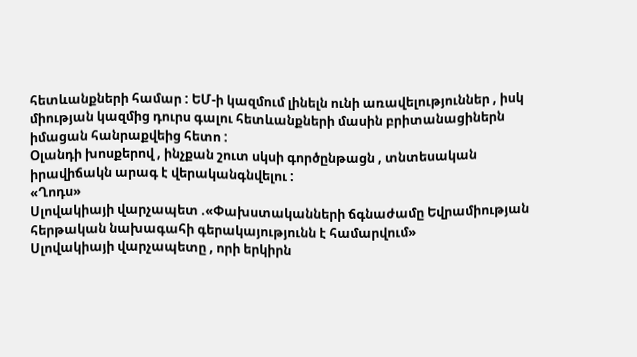հետևանքների համար : ԵՄ-ի կազմում լինելն ունի առավելություններ , իսկ միության կազմից դուրս գալու հետևանքների մասին բրիտանացիներն իմացան հանրաքվեից հետո :
Օլանդի խոսքերով , ինչքան շուտ սկսի գործընթացն , տնտեսական իրավիճակն արագ է վերականգնվելու :
«Ղոդս»
Սլովակիայի վարչապետ .«Փախստականների ճգնաժամը Եվրամիության հերթական նախագահի գերակայությունն է համարվում»
Սլովակիայի վարչապետը , որի երկիրն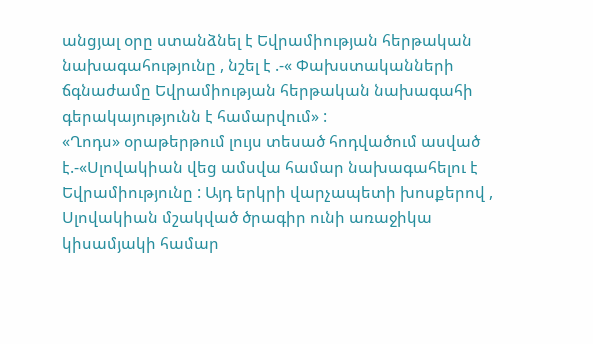անցյալ օրը ստանձնել է Եվրամիության հերթական նախագահությունը , նշել է .-« Փախստականների ճգնաժամը Եվրամիության հերթական նախագահի գերակայությունն է համարվում» :
«Ղոդս» օրաթերթում լույս տեսած հոդվածում ասված է.-«Սլովակիան վեց ամսվա համար նախագահելու է Եվրամիությունը : Այդ երկրի վարչապետի խոսքերով , Սլովակիան մշակված ծրագիր ունի առաջիկա կիսամյակի համար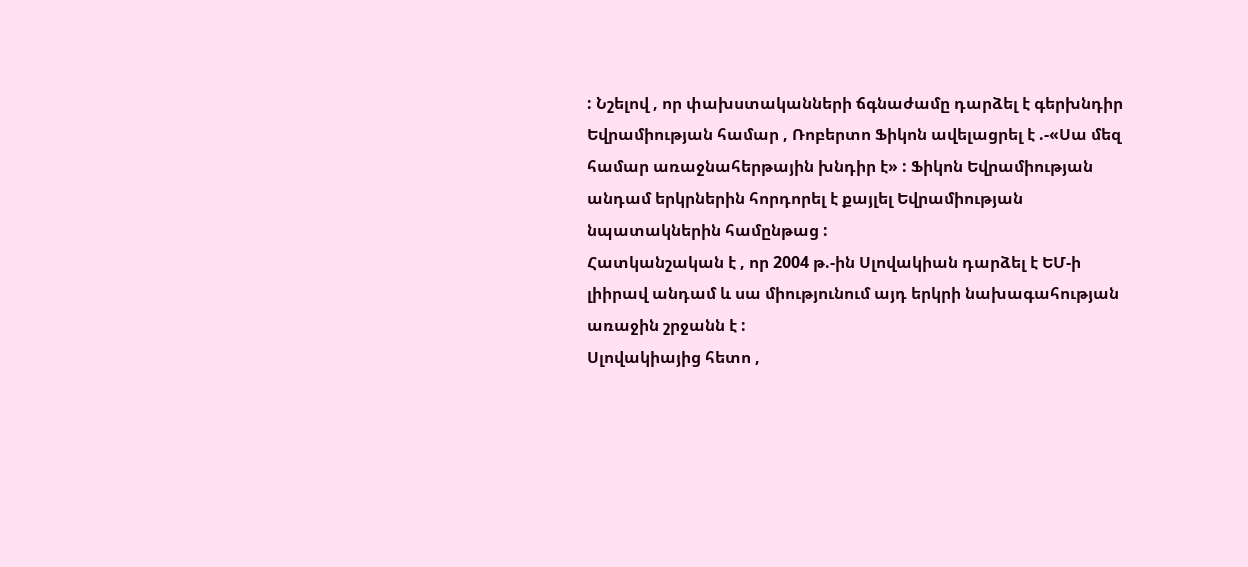: Նշելով , որ փախստականների ճգնաժամը դարձել է գերխնդիր Եվրամիության համար , Ռոբերտո Ֆիկոն ավելացրել է .-«Սա մեզ համար առաջնահերթային խնդիր է» : Ֆիկոն Եվրամիության անդամ երկրներին հորդորել է քայլել Եվրամիության նպատակներին համընթաց :
Հատկանշական է , որ 2004 թ.-ին Սլովակիան դարձել է ԵՄ-ի լիիրավ անդամ և սա միությունում այդ երկրի նախագահության առաջին շրջանն է :
Սլովակիայից հետո ,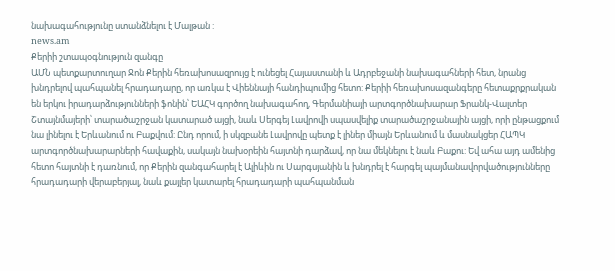նախագահությունը ստանձնելու է Մալթան :
news.am
Քերիի շտապօգնություն զանգը
ԱՄՆ պետքարտուղար Ջոն Քերին հեռախոսազրույց է ունեցել Հայաստանի և Ադրբեջանի նախագահների հետ, նրանց խնդրելով պահպանել հրադադարը, որ առկա է Վիեննայի հանդիպումից հետո: Քերիի հեռախոսազանգերը հետաքրքրական են երկու իրադարձությունների ֆոնին՝ ԵԱՀԿ գործող նախագահող, Գերմանիայի արտգործնախարար Ֆրանկ-Վալտեր Շտայնմայերի՝ տարածաշրջան կատարած այցի, նաև Սերգեյ Լավրովի սպասվելիք տարածաշրջանային այցի, որի ընթացքում նա լինելու է Երևանում ու Բաքվում: Ընդ որում, ի սկզբանե Լավրովը պետք է լիներ միայն Երևանում և մասնակցեր ՀԱՊԿ արտգործնախարարների հավաքին, սակայն նախօրեին հայտնի դարձավ, որ նա մեկնելու է նաև Բաքու: Եվ ահա այդ ամենից հետո հայտնի է դառնում, որ Քերին զանգահարել է Ալիևին ու Սարգսյանին և խնդրել է հարգել պայմանավորվածությունները հրադադարի վերաբերյալ, նաև քայլեր կատարել հրադադարի պահպանման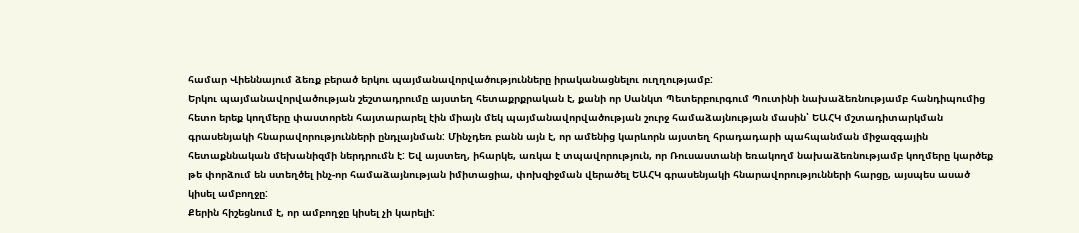համար Վիեննայում ձեռք բերած երկու պայմանավորվածությունները իրականացնելու ուղղությամբ:
Երկու պայմանավորվածության շեշտադրումը այստեղ հետաքրքրական է, քանի որ Սանկտ Պետերբուրգում Պուտինի նախաձեռնությամբ հանդիպումից հետո երեք կողմերը փաստորեն հայտարարել էին միայն մեկ պայմանավորվածության շուրջ համաձայնության մասին՝ ԵԱՀԿ մշտադիտարկման գրասենյակի հնարավորությունների ընդլայնման: Մինչդեռ բանն այն է, որ ամենից կարևորն այստեղ հրադադարի պահպանման միջազգային հետաքննական մեխանիզմի ներդրումն է: Եվ այստեղ, իհարկե, առկա է տպավորություն, որ Ռուսաստանի եռակողմ նախաձեռնությամբ կողմերը կարծեք թե փորձում են ստեղծել ինչ-որ համաձայնության իմիտացիա, փոխզիջման վերածել ԵԱՀԿ գրասենյակի հնարավորությունների հարցը, այսպես ասած կիսել ամբողջը:
Քերին հիշեցնում է, որ ամբողջը կիսել չի կարելի: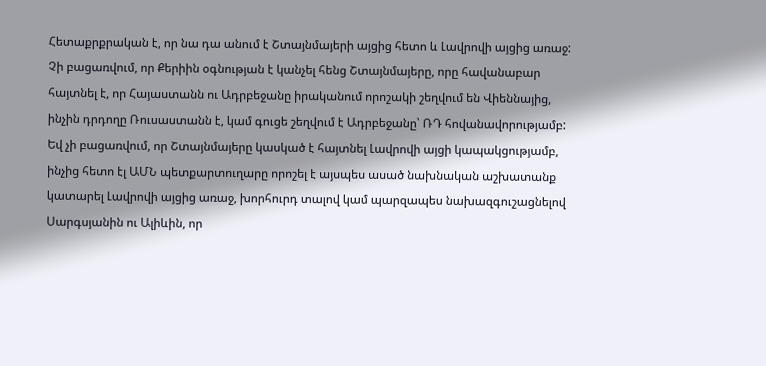Հետաքրքրական է, որ նա դա անում է Շտայնմայերի այցից հետո և Լավրովի այցից առաջ: Չի բացառվում, որ Քերիին օգնության է կանչել հենց Շտայնմայերը, որը հավանաբար հայտնել է, որ Հայաստանն ու Ադրբեջանը իրականում որոշակի շեղվում են Վիեննայից, ինչին դրդողը Ռուսաստանն է, կամ գուցե շեղվում է Ադրբեջանը՝ ՌԴ հովանավորությամբ: Եվ չի բացառվում, որ Շտայնմայերը կասկած է հայտնել Լավրովի այցի կապակցությամբ, ինչից հետո էլ ԱՄՆ պետքարտուղարը որոշել է այսպես ասած նախնական աշխատանք կատարել Լավրովի այցից առաջ, խորհուրդ տալով կամ պարզապես նախազգուշացնելով Սարգսյանին ու Ալիևին, որ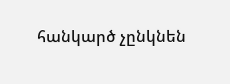հանկարծ չընկնեն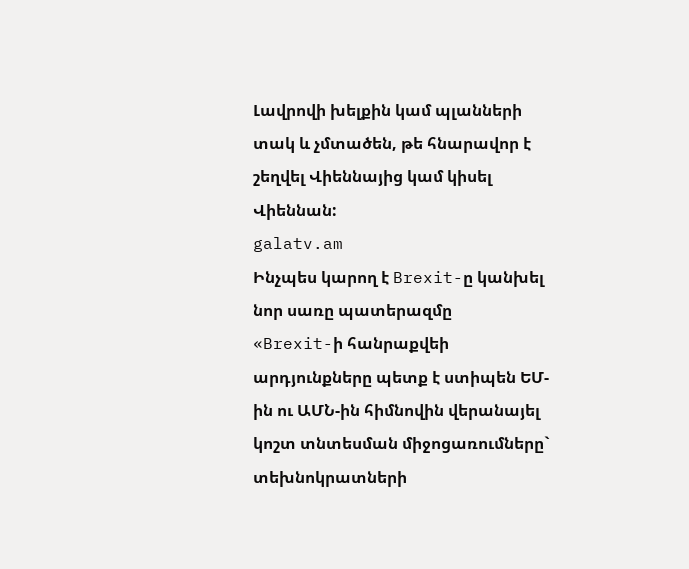Լավրովի խելքին կամ պլանների տակ և չմտածեն, թե հնարավոր է շեղվել Վիեննայից կամ կիսել Վիեննան:
galatv.am
Ինչպես կարող է Brexit-ը կանխել նոր սառը պատերազմը
«Brexit-ի հանրաքվեի արդյունքները պետք է ստիպեն ԵՄ-ին ու ԱՄՆ-ին հիմնովին վերանայել կոշտ տնտեսման միջոցառումները` տեխնոկրատների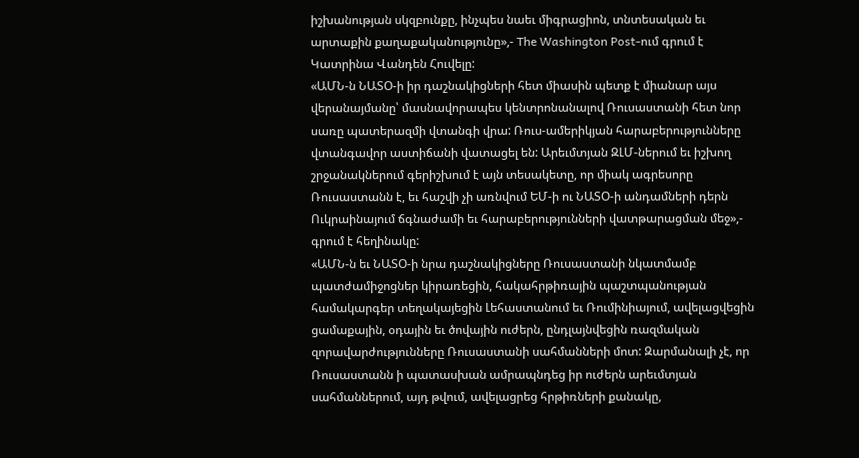իշխանության սկզբունքը, ինչպես նաեւ միգրացիոն, տնտեսական եւ արտաքին քաղաքականությունը»,- The Washington Post-ում գրում է Կատրինա Վանդեն Հուվելը:
«ԱՄՆ-ն ՆԱՏՕ-ի իր դաշնակիցների հետ միասին պետք է միանար այս վերանայմանը՝ մասնավորապես կենտրոնանալով Ռուսաստանի հետ նոր սառը պատերազմի վտանգի վրա: Ռուս-ամերիկյան հարաբերությունները վտանգավոր աստիճանի վատացել են: Արեւմտյան ԶԼՄ-ներում եւ իշխող շրջանակներում գերիշխում է այն տեսակետը, որ միակ ագրեսորը Ռուսաստանն է, եւ հաշվի չի առնվում ԵՄ-ի ու ՆԱՏՕ-ի անդամների դերն Ուկրաինայում ճգնաժամի եւ հարաբերությունների վատթարացման մեջ»,- գրում է հեղինակը:
«ԱՄՆ-ն եւ ՆԱՏՕ-ի նրա դաշնակիցները Ռուսաստանի նկատմամբ պատժամիջոցներ կիրառեցին, հակահրթիռային պաշտպանության համակարգեր տեղակայեցին Լեհաստանում եւ Ռումինիայում, ավելացվեցին ցամաքային, օդային եւ ծովային ուժերն, ընդլայնվեցին ռազմական զորավարժությունները Ռուսաստանի սահմանների մոտ: Զարմանալի չէ, որ Ռուսաստանն ի պատասխան ամրապնդեց իր ուժերն արեւմտյան սահմաններում, այդ թվում, ավելացրեց հրթիռների քանակը,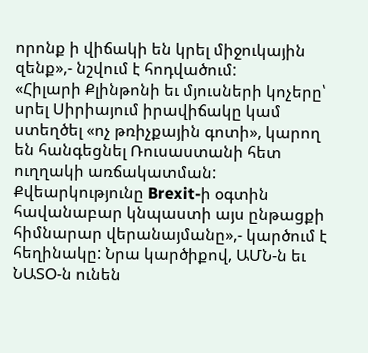որոնք ի վիճակի են կրել միջուկային զենք»,- նշվում է հոդվածում:
«Հիլարի Քլինթոնի եւ մյուսների կոչերը՝ սրել Սիրիայում իրավիճակը կամ ստեղծել «ոչ թռիչքային գոտի», կարող են հանգեցնել Ռուսաստանի հետ ուղղակի առճակատման: Քվեարկությունը Brexit-ի օգտին հավանաբար կնպաստի այս ընթացքի հիմնարար վերանայմանը»,- կարծում է հեղինակը: Նրա կարծիքով, ԱՄՆ-ն եւ ՆԱՏՕ-ն ունեն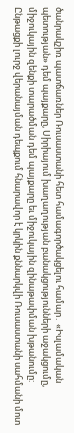ծանրակշիռ պատճառներ Ռուսաստանի հետ համագործակցելու համար․ «Իսլամական պետության» դեմ պայքարը, Սիրիայում խաղաղության բանակցությունների աջակցումը, միջուկային զենքի տարածման դեմ պայքարը եւ միջուկային զինաթափման խթանումը:
Ընթացքի լուրջ վերանայման դեպքում հնարավոր է կրկին քննարկվի Ռուսաստանի սահմանի մոտ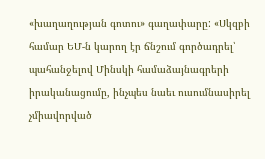«խաղաղության գոտու» գաղափարը: «Սկզբի համար ԵՄ-ն կարող էր ճնշում գործադրել՝ պահանջելով Մինսկի համաձայնագրերի իրականացումը, ինչպես նաեւ ուսումնասիրել չմիավորված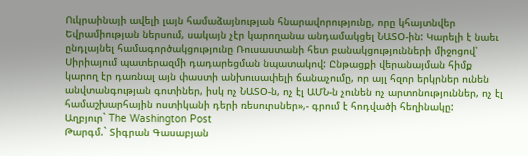Ուկրաինայի ավելի լայն համաձայնության հնարավորությունը, որը կհայտնվեր Եվրամիության ներսում, սակայն չէր կարողանա անդամակցել ՆԱՏՕ-ին: Կարելի է նաեւ ընդլայնել համագործակցությունը Ռուսաստանի հետ բանակցությունների միջոցով՝ Սիրիայում պատերազմի դադարեցման նպատակով: Ընթացքի վերանայման հիմք կարող էր դառնալ այն փաստի անխուսափելի ճանաչումը, որ այլ հզոր երկրներ ունեն անվտանգության գոտիներ, իսկ ոչ ՆԱՏՕ-ն, ոչ էլ ԱՄՆ-ն չունեն ոչ արտոնություններ, ոչ էլ համաշխարհային ոստիկանի դերի ռեսուրսներ»,- գրում է հոդվածի հեղինակը:
Աղբյուր` The Washington Post
Թարգմ.` Տիգրան Գասաբյան